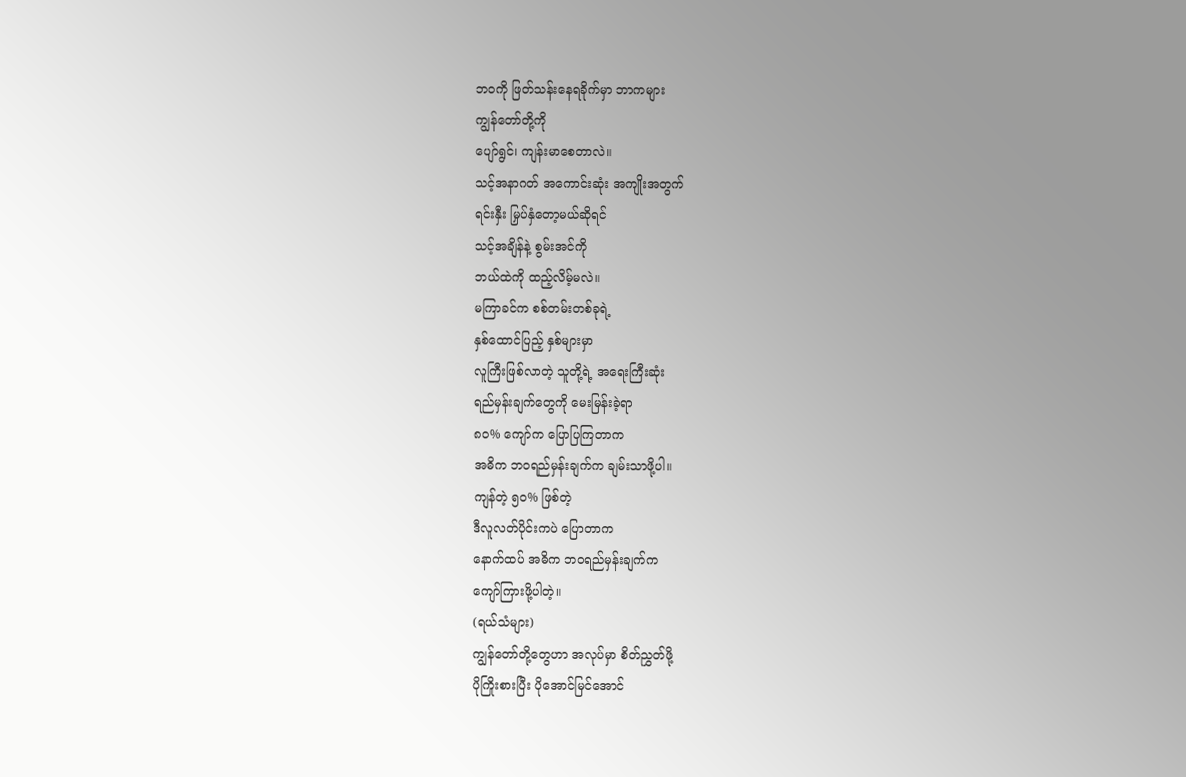ဘဝကို ဖြတ်သန်းနေရခိုက်မှာ ဘာကများ
ကျွန်တော်တို့ကို
ပျော်ရွင်၊ ကျန်းမာစေတာလဲ။
သင့်အနာဂတ် အကောင်းဆုံး အကျိုးအတွက်
ရင်းနှီး မြှပ်နှံတော့မယ်ဆိုရင်
သင့်အချိန်နဲ့ စွမ်းအင်ကို
ဘယ်ထဲကို ထည့်လိမ့်မလဲ။
မကြာခင်က စစ်တမ်းတစ်ခုရဲ့
နှစ်ထောင်ပြည့် နှစ်များမှာ
လူကြီးဖြစ်လာတဲ့ သူတို့ရဲ့ အရေးကြီးဆုံး
ရည်မှန်းချက်တွေကို မေးမြန်းခဲ့ရာ
၈၀% ကျော်က ပြောပြကြတာက
အဓိက ဘဝရည်မှန်းချက်က ချမ်းသာဖို့ပါ။
ကျန်တဲ့ ၅၀% ဖြစ်တဲ့
ဒီလူလတ်ပိုင်းကပဲ ပြောတာက
နောက်ထပ် အဓိက ဘဝရည်မှန်းချက်က
ကျော်ကြားဖို့ပါတဲ့။
(ရယ်သံများ)
ကျွန်တော်တို့တွေဟာ အလုပ်မှာ စိတ်ညွှတ်ဖို့
ပိုကြိုးစားပြီး ပိုအောင်မြင်အောင်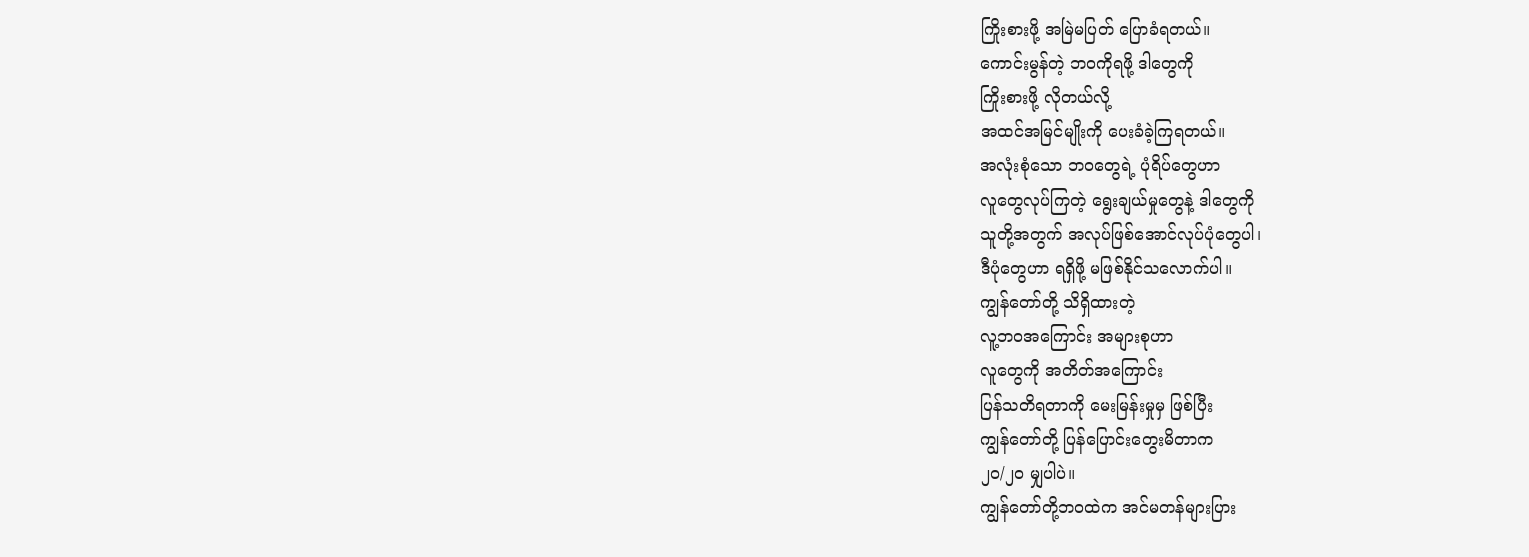ကြိုးစားဖို့ အမြဲမပြတ် ပြောခံရတယ်။
ကောင်းမွန်တဲ့ ဘဝကိုရဖို့ ဒါတွေကို
ကြိုးစားဖို့ လိုတယ်လို့
အထင်အမြင်မျိုးကို ပေးခံခဲ့ကြရတယ်။
အလုံးစုံသော ဘဝတွေရဲ့ ပုံရိပ်တွေဟာ
လူတွေလုပ်ကြတဲ့ ရွေးချယ်မှုတွေနဲ့ ဒါတွေကို
သူတို့အတွက် အလုပ်ဖြစ်အောင်လုပ်ပုံတွေပါ၊
ဒီပုံတွေဟာ ရရှိဖို့ မဖြစ်နိုင်သလောက်ပါ။
ကျွန်တော်တို့ သိရှိထားတဲ့
လူ့ဘဝအကြောင်း အများစုဟာ
လူတွေကို အတိတ်အကြောင်း
ပြန်သတိရတာကို မေးမြန်းမှုမှ ဖြစ်ပြီး
ကျွန်တော်တို့ ပြန်ပြောင်းတွေးမိတာက
၂၀/၂၀ မျှပါပဲ။
ကျွန်တော်တို့ဘဝထဲက အင်မတန်များပြား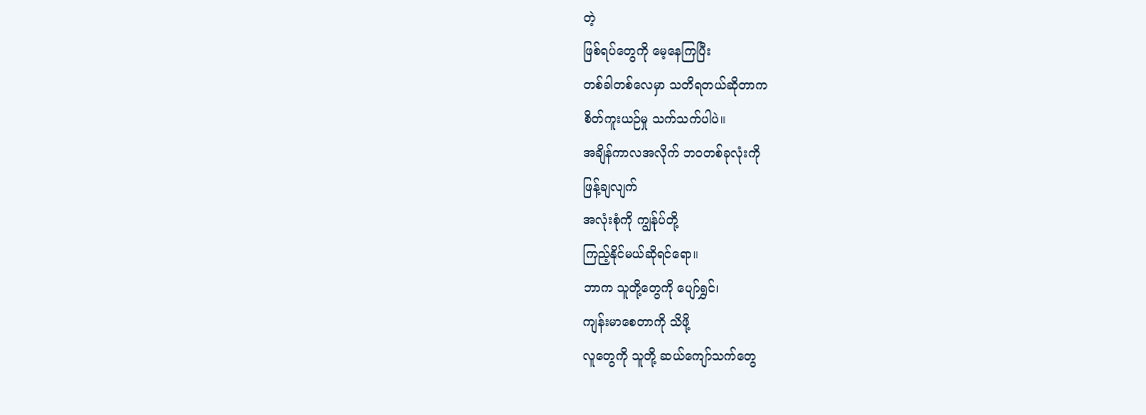တဲ့
ဖြစ်ရပ်တွေကို မေ့နေကြပြီး
တစ်ခါတစ်လေမှာ သတိရတယ်ဆိုတာက
စိတ်ကူးယဉ်မှု သက်သက်ပါပဲ။
အချိန်ကာလအလိုက် ဘဝတစ်ခုလုံးကို
ဖြန့်ချလျက်
အလုံးစုံကို ကျွန်ုပ်တို့
ကြည့်နိုင်မယ်ဆိုရင်ရော။
ဘာက သူတို့တွေကို ပျော်ရွှင်၊
ကျန်းမာစေတာကို သိဖို့
လူတွေကို သူတို့ ဆယ်ကျော်သက်တွေ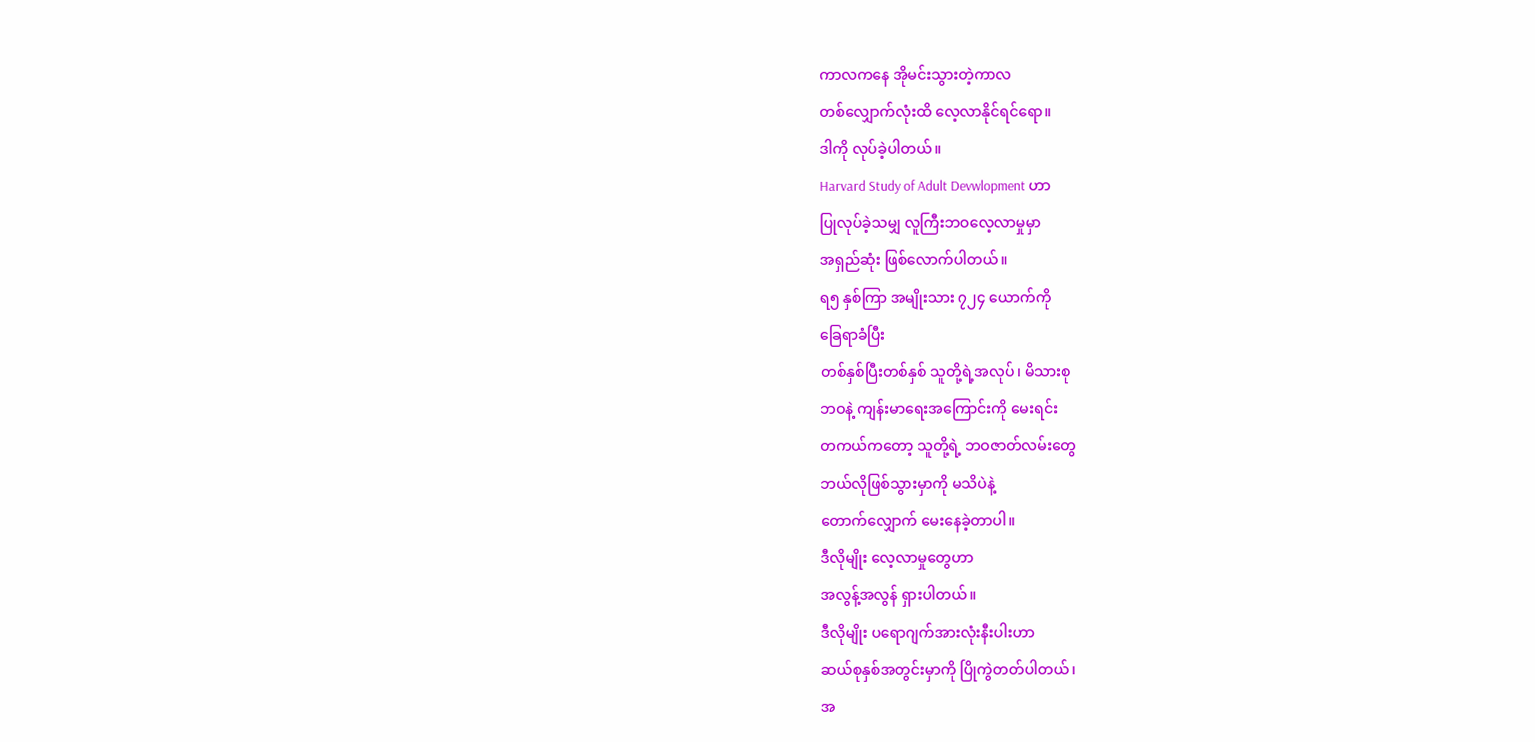ကာလကနေ အိုမင်းသွားတဲ့ကာလ
တစ်လျှောက်လုံးထိ လေ့လာနိုင်ရင်ရော။
ဒါကို လုပ်ခဲ့ပါတယ်။
Harvard Study of Adult Devwlopment ဟာ
ပြုလုပ်ခဲ့သမျှ လူကြီးဘဝလေ့လာမှုမှာ
အရှည်ဆုံး ဖြစ်လောက်ပါတယ်။
ရ၅ နှစ်ကြာ အမျိုးသား ၇၂၄ ယောက်ကို
ခြေရာခံပြီး
တစ်နှစ်ပြီးတစ်နှစ် သူတို့ရဲ့အလုပ်၊ မိသားစု
ဘဝနဲ့ ကျန်းမာရေးအကြောင်းကို မေးရင်း
တကယ်ကတော့ သူတို့ရဲ့ ဘဝဇာတ်လမ်းတွေ
ဘယ်လိုဖြစ်သွားမှာကို မသိပဲနဲ့
တောက်လျှောက် မေးနေခဲ့တာပါ။
ဒီလိုမျိုး လေ့လာမှုတွေဟာ
အလွန့်အလွန် ရှားပါတယ်။
ဒီလိုမျိုး ပရောဂျက်အားလုံးနီးပါးဟာ
ဆယ်စုနှစ်အတွင်းမှာကို ပြိုကွဲတတ်ပါတယ်၊
အ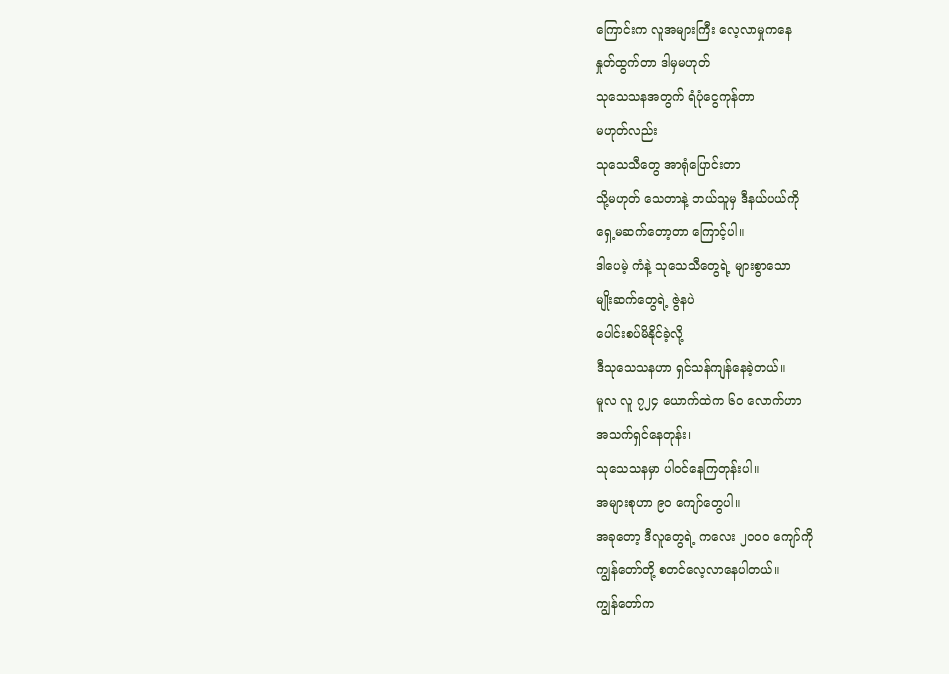ကြောင်းက လူအများကြီး လေ့လာမှုကနေ
နှုတ်ထွက်တာ ဒါမှမဟုတ်
သုသေသနအတွက် ရံပုံငွေကုန်တာ
မဟုတ်လည်း
သုသေသီတွေ အာရုံပြောင်းတာ
သို့မဟုတ် သေတာနဲ့ ဘယ်သူမှ ဒီနယ်ပယ်ကို
ရှေ့မဆက်တော့တာ ကြောင့်ပါ။
ဒါပေမဲ့ ကံနဲ့ သုသေသီတွေရဲ့ များစွာသော
မျိုးဆက်တွေရဲ့ ဇွဲနပဲ
ပေါင်းစပ်မိနိုင်ခဲ့လို့
ဒီသုသေသနဟာ ရှင်သန်ကျန်နေခဲ့တယ်။
မူလ လူ ၇၂၄ ယောက်ထဲက ၆၀ လောက်ဟာ
အသက်ရှင်နေတုန်း၊
သုသေသနမှာ ပါဝင်နေကြတုန်းပါ။
အများစုဟာ ၉၀ ကျော်တွေပါ။
အခုတော့ ဒီလူတွေရဲ့ ကလေး ၂၀၀၀ ကျော်ကို
ကျွန်တော်တို့ စတင်လေ့လာနေပါတယ်။
ကျွန်တော်က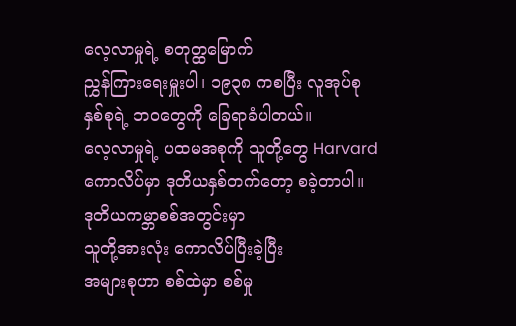လေ့လာမှုရဲ့ စတုတ္ထမြောက်
ညွှန်ကြားရေးမှူးပါ၊ ၁၉၃၈ ကစပြီး လူအုပ်စု
နှစ်စုရဲ့ ဘဝတွေကို ခြေရာခံပါတယ်။
လေ့လာမှုရဲ့ ပထမအစုကို သူတို့တွေ Harvard
ကောလိပ်မှာ ဒုတိယနှစ်တက်တော့ စခဲ့တာပါ။
ဒုတိယကမ္ဘာစစ်အတွင်းမှာ
သူတို့အားလုံး ကောလိပ်ပြီးခဲ့ပြီး
အများစုဟာ စစ်ထဲမှာ စစ်မှု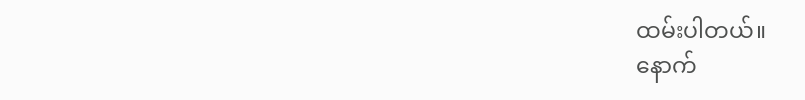ထမ်းပါတယ်။
နောက်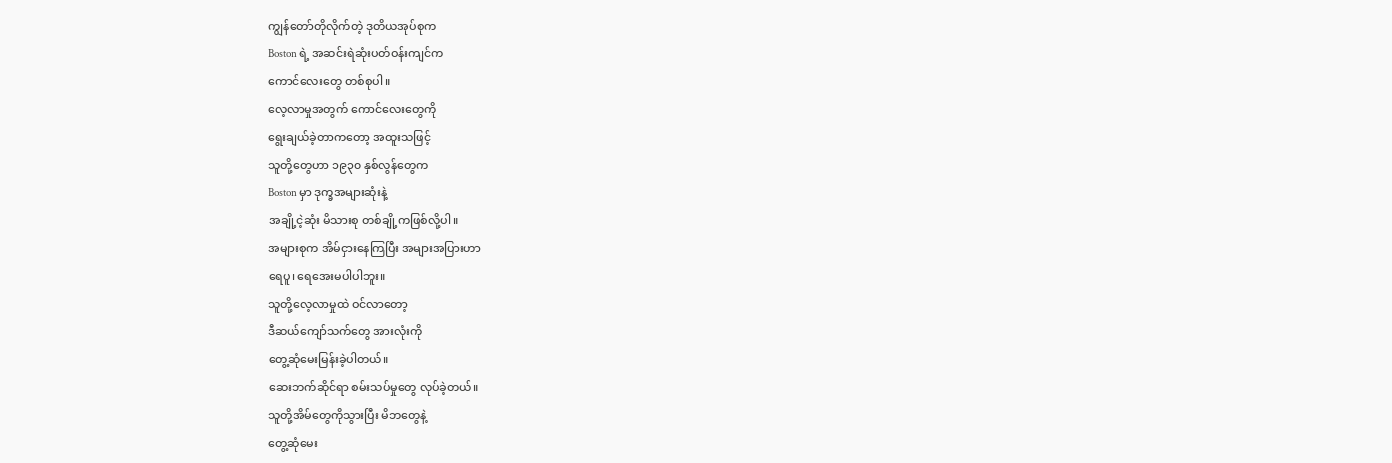ကျွန်တော်တိုလိုက်တဲ့ ဒုတိယအုပ်စုက
Boston ရဲ့ အဆင်းရဲဆုံးပတ်ဝန်းကျင်က
ကောင်လေးတွေ တစ်စုပါ။
လေ့လာမှုအတွက် ကောင်လေးတွေကို
ရွေးချယ်ခဲ့တာကတော့ အထူးသဖြင့်
သူတို့တွေဟာ ၁၉၃၀ နှစ်လွန်တွေက
Boston မှာ ဒုက္ခအများဆုံးနဲ့
အချို့ငဲ့ဆုံး မိသားစု တစ်ချို့ကဖြစ်လို့ပါ။
အများစုက အိမ်ငှားနေကြပြီး အများအပြားဟာ
ရေပူ၊ ရေအေးမပါပါဘူး။
သူတို့လေ့လာမှုထဲ ဝင်လာတော့
ဒီဆယ်ကျော်သက်တွေ အားလုံးကို
တွေ့ဆုံမေးမြန်းခဲ့ပါတယ်။
ဆေးဘက်ဆိုင်ရာ စမ်းသပ်မှုတွေ လုပ်ခဲ့တယ်။
သူတို့အိမ်တွေကိုသွားပြီး မိဘတွေနဲ့
တွေ့ဆုံမေး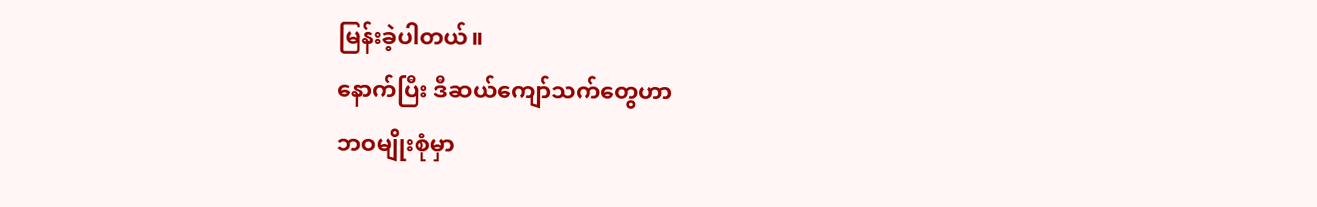မြန်းခဲ့ပါတယ်။
နောက်ပြီး ဒီဆယ်ကျော်သက်တွေဟာ
ဘဝမျိုးစုံမှာ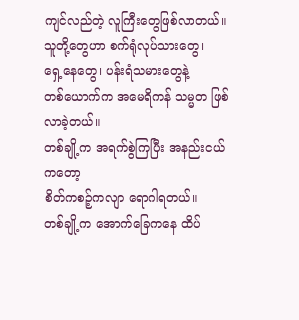ကျင်လည်တဲ့ လူကြီးတွေဖြစ်လာတယ်။
သူတို့တွေဟာ စက်ရုံလုပ်သားတွေ၊
ရှေ့နေတွေ၊ ပန်းရံသမားတွေနဲ့
တစ်ယောက်က အမေရိကန် သမ္မတ ဖြစ်လာခဲ့တယ်။
တစ်ချို့က အရက်စွဲကြပြီး အနည်းငယ်ကတော့
စိတ်ကစဉ့်ကလျာ ရောဂါရတယ်။
တစ်ချို့က အောက်ခြေကနေ ထိပ်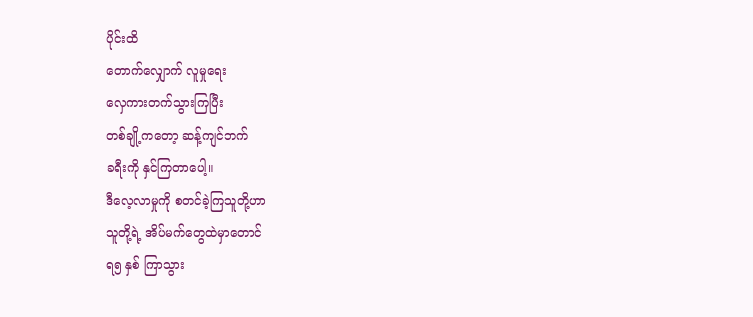ပိုင်းထိ
တောက်လျှောက် လူမှုရေး
လှေကားတက်သွားကြပြီး
တစ်ချို့ကတော့ ဆန့်ကျင်ဘက်
ခရီးကို နှင်ကြတာပေါ့။
ဒီလေ့လာမှုကို စတင်ခဲ့ကြသူတို့ဟာ
သူတို့ရဲ့ အိပ်မက်တွေထဲမှာတောင်
ရ၅ နှစ် ကြာသွား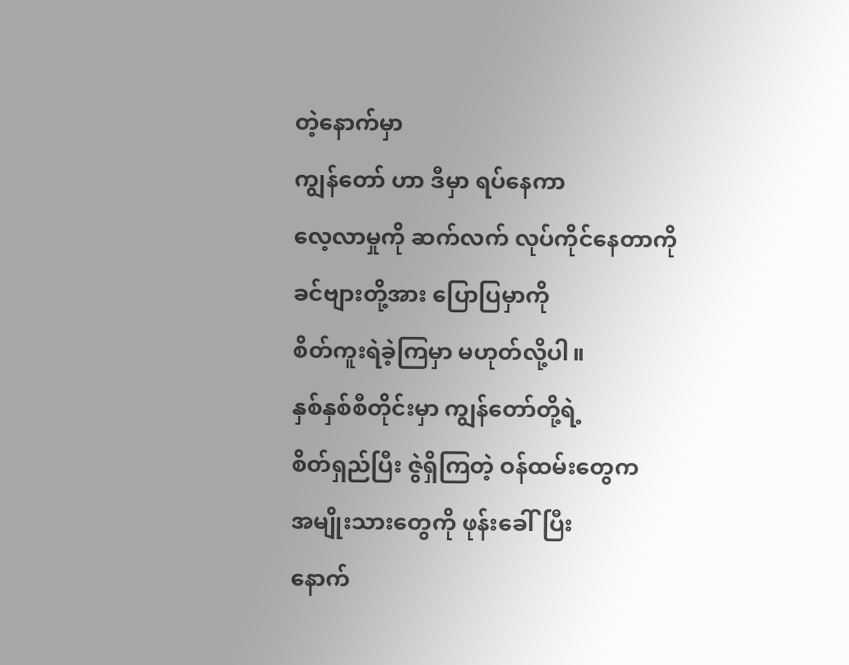တဲ့နောက်မှာ
ကျွန်တော် ဟာ ဒီမှာ ရပ်နေကာ
လေ့လာမှုကို ဆက်လက် လုပ်ကိုင်နေတာကို
ခင်ဗျားတို့အား ပြောပြမှာကို
စိတ်ကူးရဲခဲ့ကြမှာ မဟုတ်လို့ပါ။
နှစ်နှစ်စီတိုင်းမှာ ကျွန်တော်တို့ရဲ့
စိတ်ရှည်ပြီး ဇွဲရှိကြတဲ့ ဝန်ထမ်းတွေက
အမျိုးသားတွေကို ဖုန်းခေါ်ပြီး
နောက်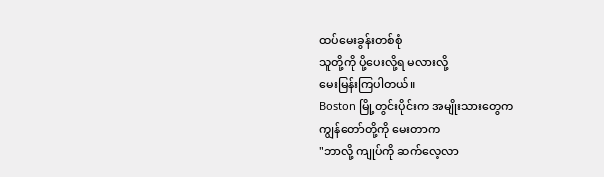ထပ်မေးခွန်းတစ်စုံ
သူတို့ကို ပို့ပေးလို့ရ မလားလို့
မေးမြန်းကြပါတယ်။
Boston မြို့တွင်းပိုင်းက အမျိုးသားတွေက
ကျွန်တော်တို့ကို မေးတာက
"ဘာလို့ ကျုပ်ကို ဆက်လေ့လာ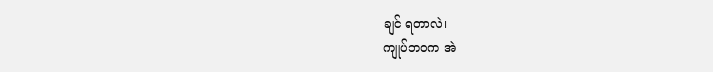ချင် ရတာလဲ၊
ကျုပ်ဘဝက အဲ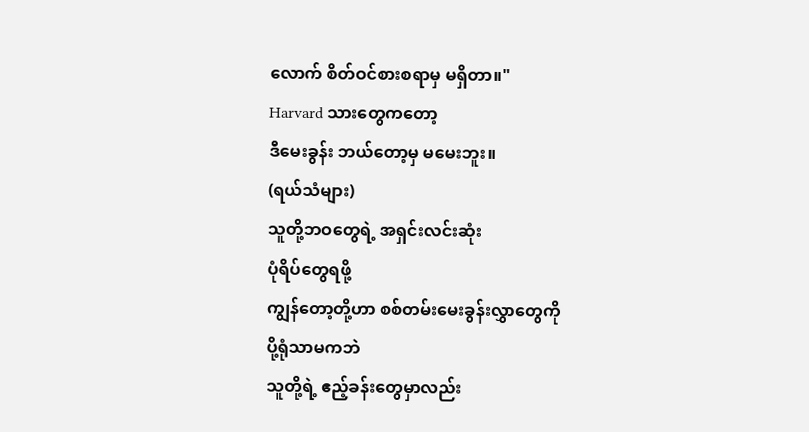လောက် စိတ်ဝင်စားစရာမှ မရှိတာ။"
Harvard သားတွေကတော့
ဒီမေးခွန်း ဘယ်တော့မှ မမေးဘူး။
(ရယ်သံများ)
သူတို့ဘဝတွေရဲ့ အရှင်းလင်းဆုံး
ပုံရိပ်တွေရဖို့
ကျွန်တော့တို့ဟာ စစ်တမ်းမေးခွန်းလွှာတွေကို
ပို့ရုံသာမကဘဲ
သူတို့ရဲ့ ဧည့်ခန်းတွေမှာလည်း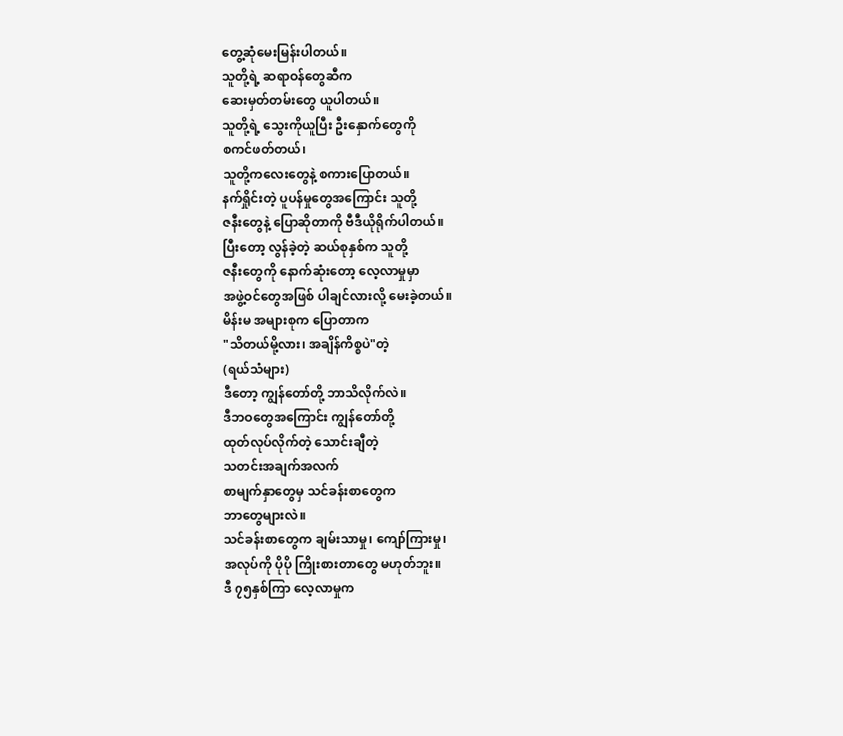တွေ့ဆုံမေးမြန်းပါတယ်။
သူတို့ရဲ့ ဆရာဝန်တွေဆီက
ဆေးမှတ်တမ်းတွေ ယူပါတယ်။
သူတို့ရဲ့ သွေးကိုယူပြီး ဦးနှောက်တွေကို
စကင်ဖတ်တယ်၊
သူတို့ကလေးတွေနဲ့ စကားပြောတယ်။
နက်ရှိုင်းတဲ့ ပူပန်မှုတွေအကြောင်း သူတို့
ဇနီးတွေနဲ့ ပြောဆိုတာကို ဗီဒီယိုရိုက်ပါတယ်။
ပြီးတော့ လွန်ခဲ့တဲ့ ဆယ်စုနှစ်က သူတို့
ဇနီးတွေကို နောက်ဆုံးတော့ လေ့လာမှုမှာ
အဖွဲ့ဝင်တွေအဖြစ် ပါချင်လားလို့ မေးခဲ့တယ်။
မိန်းမ အများစုက ပြောတာက
"သိတယ်မို့လား၊ အချိန်ကိစ္စပဲ"တဲ့
(ရယ်သံများ)
ဒီတော့ ကျွန်တော်တို့ ဘာသိလိုက်လဲ။
ဒီဘဝတွေအကြောင်း ကျွန်တော်တို့
ထုတ်လုပ်လိုက်တဲ့ သောင်းချီတဲ့
သတင်းအချက်အလက်
စာမျက်နှာတွေမှ သင်ခန်းစာတွေက
ဘာတွေများလဲ။
သင်ခန်းစာတွေက ချမ်းသာမှု၊ ကျော်ကြားမှု၊
အလုပ်ကို ပိုပို ကြိုးစားတာတွေ မဟုတ်ဘူး။
ဒီ ၇၅နှစ်ကြာ လေ့လာမှုက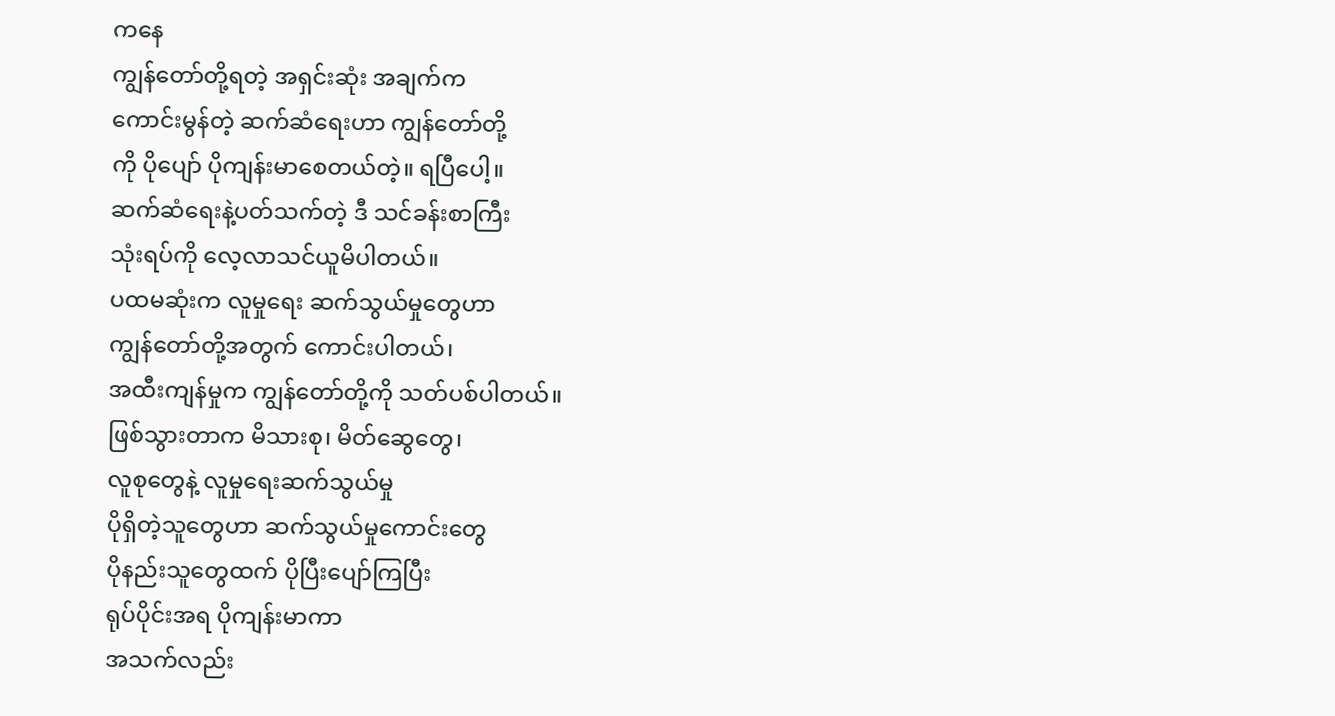ကနေ
ကျွန်တော်တို့ရတဲ့ အရှင်းဆုံး အချက်က
ကောင်းမွန်တဲ့ ဆက်ဆံရေးဟာ ကျွန်တော်တို့
ကို ပိုပျော် ပိုကျန်းမာစေတယ်တဲ့။ ရပြီပေါ့။
ဆက်ဆံရေးနဲ့ပတ်သက်တဲ့ ဒီ သင်ခန်းစာကြီး
သုံးရပ်ကို လေ့လာသင်ယူမိပါတယ်။
ပထမဆုံးက လူမှုရေး ဆက်သွယ်မှုတွေဟာ
ကျွန်တော်တို့အတွက် ကောင်းပါတယ်၊
အထီးကျန်မှုက ကျွန်တော်တို့ကို သတ်ပစ်ပါတယ်။
ဖြစ်သွားတာက မိသားစု၊ မိတ်ဆွေတွေ၊
လူစုတွေနဲ့ လူမှုရေးဆက်သွယ်မှု
ပိုရှိတဲ့သူတွေဟာ ဆက်သွယ်မှုကောင်းတွေ
ပိုနည်းသူတွေထက် ပိုပြီးပျော်ကြပြီး
ရုပ်ပိုင်းအရ ပိုကျန်းမာကာ
အသက်လည်း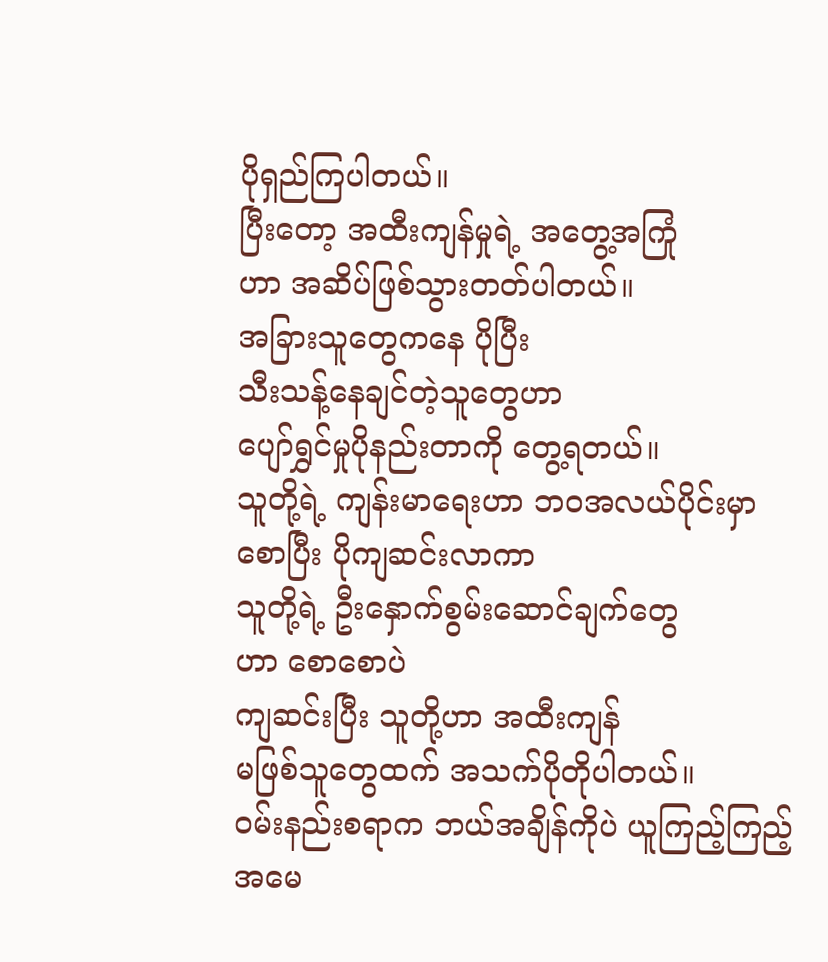ပိုရှည်ကြပါတယ်။
ပြီးတော့ အထီးကျန်မှုရဲ့ အတွေ့အကြုံ
ဟာ အဆိပ်ဖြစ်သွားတတ်ပါတယ်။
အခြားသူတွေကနေ ပိုပြီး
သီးသန့်နေချင်တဲ့သူတွေဟာ
ပျော်ရွှင်မှုပိုနည်းတာကို တွေ့ရတယ်။
သူတို့ရဲ့ ကျန်းမာရေးဟာ ဘဝအလယ်ပိုင်းမှာ
စောပြီး ပိုကျဆင်းလာကာ
သူတို့ရဲ့ ဦးနှောက်စွမ်းဆောင်ချက်တွေ
ဟာ စောစောပဲ
ကျဆင်းပြီး သူတို့ဟာ အထီးကျန်
မဖြစ်သူတွေထက် အသက်ပိုတိုပါတယ်။
ဝမ်းနည်းစရာက ဘယ်အချိန်ကိုပဲ ယူကြည့်ကြည့်
အမေ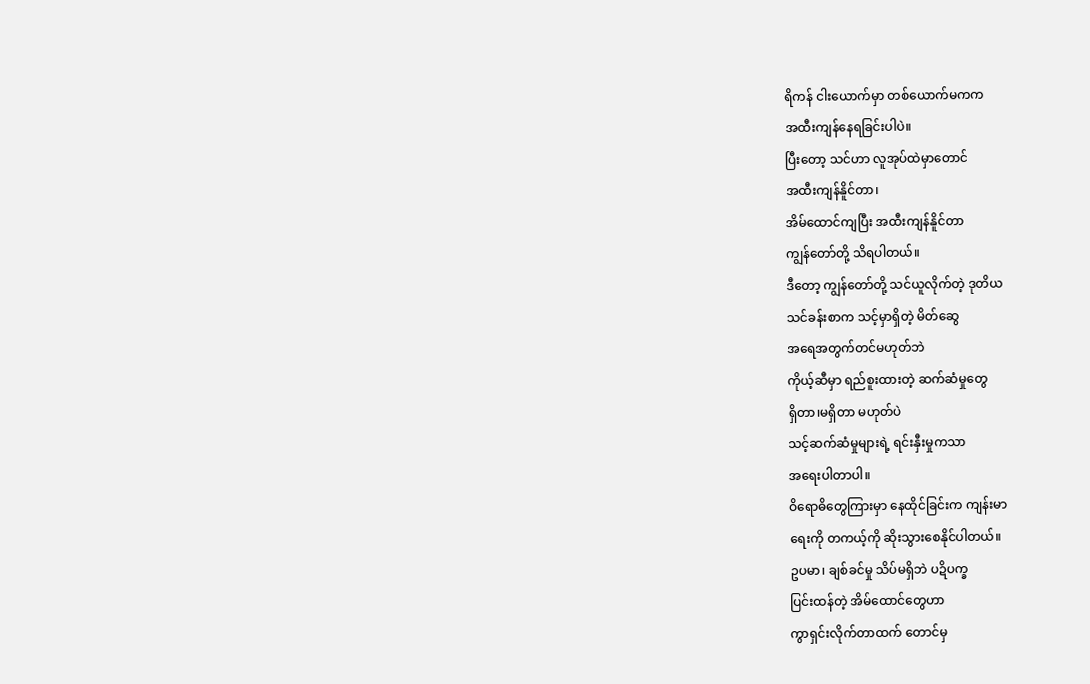ရိကန် ငါးယောက်မှာ တစ်ယောက်မကက
အထီးကျန်နေရခြင်းပါပဲ။
ပြီးတော့ သင်ဟာ လူအုပ်ထဲမှာတောင်
အထီးကျန်နိူင်တာ၊
အိမ်ထောင်ကျပြီး အထီးကျန်နိူင်တာ
ကျွန်တော်တို့ သိရပါတယ်။
ဒီတော့ ကျွန်တော်တို့ သင်ယူလိုက်တဲ့ ဒုတိယ
သင်ခန်းစာက သင့်မှာရှိတဲ့ မိတ်ဆွေ
အရေအတွက်တင်မဟုတ်ဘဲ
ကိုယ့်ဆီမှာ ရည်စူးထားတဲ့ ဆက်ဆံမှုတွေ
ရှိတာ၊မရှိတာ မဟုတ်ပဲ
သင့်ဆက်ဆံမှုများရဲ့ ရင်းနှီးမှုကသာ
အရေးပါတာပါ။
ဝိရောဓိတွေကြားမှာ နေထိုင်ခြင်းက ကျန်းမာ
ရေးကို တကယ့်ကို ဆိုးသွားစေနိုင်ပါတယ်။
ဥပမာ၊ ချစ်ခင်မှု သိပ်မရှိဘဲ ပဍိပက္ခ
ပြင်းထန်တဲ့ အိမ်ထောင်တွေဟာ
ကွာရှင်းလိုက်တာထက် တောင်မှ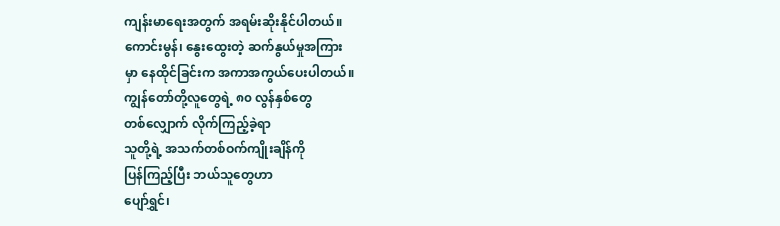ကျန်းမာရေးအတွက် အရမ်းဆိုးနိုင်ပါတယ်။
ကောင်းမွန်၊ နွေးထွေးတဲ့ ဆက်နွယ်မှုအကြား
မှာ နေထိုင်ခြင်းက အကာအကွယ်ပေးပါတယ်။
ကျွန်တော်တို့လူတွေရဲ့ ၈၀ လွန်နှစ်တွေ
တစ်လျှောက် လိုက်ကြည့်ခဲ့ရာ
သူတို့ရဲ့ အသက်တစ်ဝက်ကျိုးချိန်ကို
ပြန်ကြည့်ပြီး ဘယ်သူတွေဟာ
ပျော်ရွှင်၊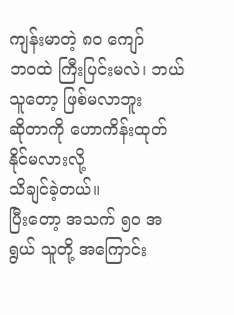ကျန်းမာတဲ့ ၈၀ ကျော်
ဘဝထဲ ကြီးပြင်းမလဲ၊ ဘယ်သူတော့ ဖြစ်မလာဘူး
ဆိုတာကို ဟောကိန်းထုတ်နိုင်မလားလို့
သိချင်ခဲ့တယ်။
ပြီးတော့ အသက် ၅၀ အရွယ် သူတို့ အကြောင်း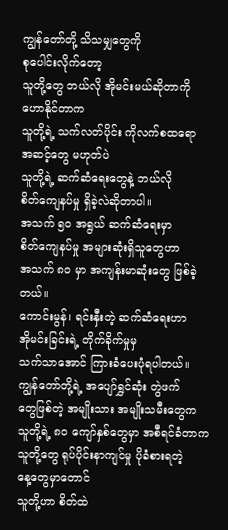ကျွန်တော်တို့ သိသမျှတွေကို
စုပေါင်းလိုက်တော့
သူတို့တွေ ဘယ်လို အိုမင်းမယ်ဆိုတာကို
ဟောနိုင်တာက
သူတို့ရဲ့ သက်လတ်ပိုင်း ကိုလက်စထရော
အဆင့်တွေ မဟုတ်ပဲ
သူတို့ရဲ့ ဆက်ဆံရေးတွေနဲ့ ဘယ်လို
စိတ်ကျေနပ်မှု ရှိခဲ့လဲဆိုတာပါ။
အသက် ၅၀ အရွယ် ဆက်ဆံရေးမှာ
စိတ်ကျေနပ်မှု အများဆုံးရှိသူတွေဟာ
အသက် ၈၀ မှာ အကျန်းမာဆုံးတွေ ဖြစ်ခဲ့တယ်။
ကောင်းမွန်၊ ရင်းနှီးတဲ့ ဆက်ဆံရေးဟာ
အိုမင်းခြင်းရဲ့ တိုက်ခိုက်မှုမှ
သက်သာအောင် ကြားခံပေးပုံရပါတယ်။
ကျွန်တော်တို့ရဲ့ အပျော်ရွှင်ဆုံး တွဲဖက်
တွေဖြစ်တဲ့ အမျိုးသား အမျိုးသမီးတွေက
သူတို့ရဲ့ ၈၀ ကျော်နှစ်တွေမှာ အစီရင်ခံတာက
သူတို့တွေ ရုပ်ပိုင်းနာကျင်မှု ပိုခံစားရတဲ့
နေ့တွေမှာတောင်
သူတို့ဟာ စိတ်ထဲ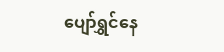ပျော်ရွှင်နေ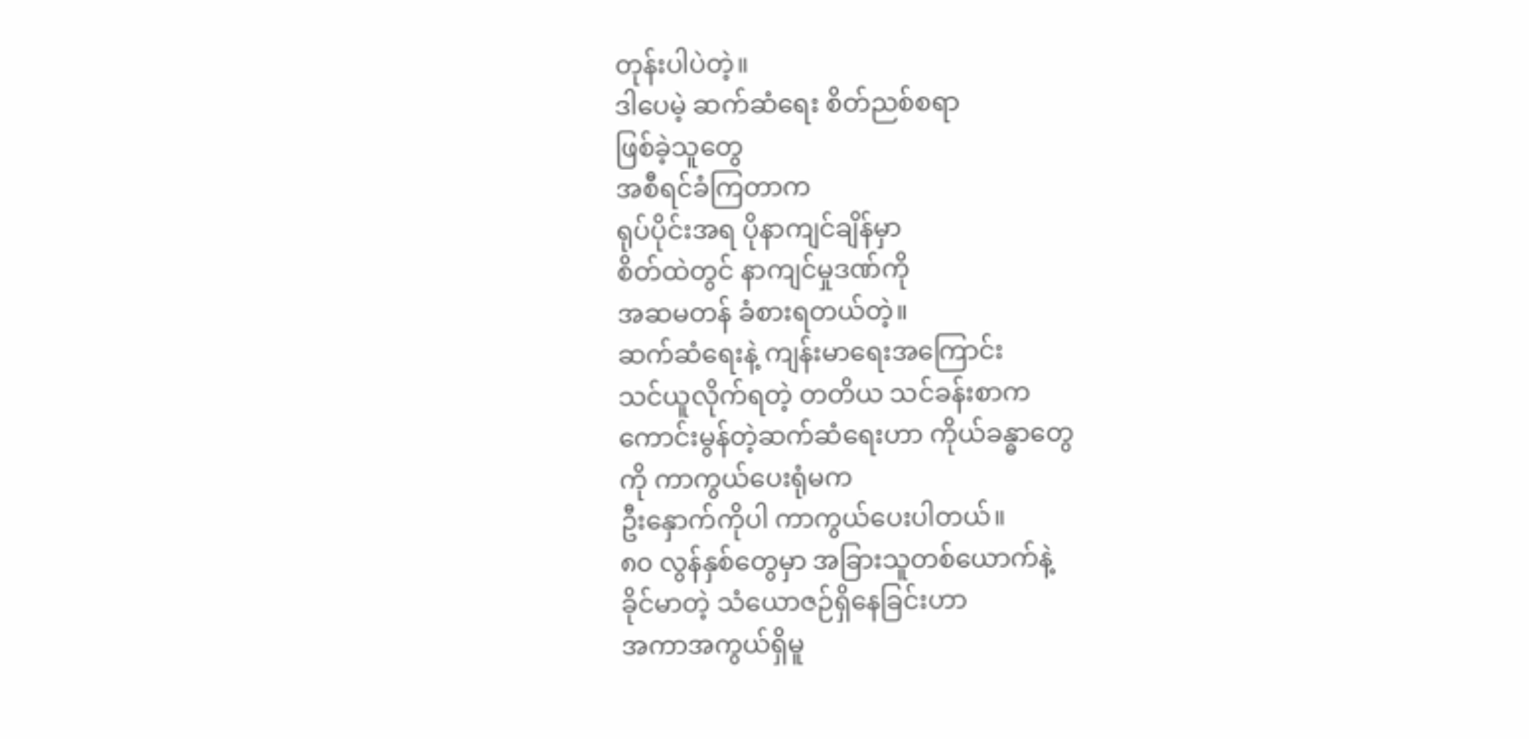တုန်းပါပဲတဲ့။
ဒါပေမဲ့ ဆက်ဆံရေး စိတ်ညစ်စရာ
ဖြစ်ခဲ့သူတွေ
အစီရင်ခံကြတာက
ရုပ်ပိုင်းအရ ပိုနာကျင်ချိန်မှာ
စိတ်ထဲတွင် နာကျင်မှုဒဏ်ကို
အဆမတန် ခံစားရတယ်တဲ့။
ဆက်ဆံရေးနဲ့ ကျန်းမာရေးအကြောင်း
သင်ယူလိုက်ရတဲ့ တတိယ သင်ခန်းစာက
ကောင်းမွန်တဲ့ဆက်ဆံရေးဟာ ကိုယ်ခန္ဓာတွေ
ကို ကာကွယ်ပေးရုံမက
ဦးနှောက်ကိုပါ ကာကွယ်ပေးပါတယ်။
၈၀ လွန်နှစ်တွေမှာ အခြားသူတစ်ယောက်နဲ့
ခိုင်မာတဲ့ သံယောဇဉ်ရှိနေခြင်းဟာ
အကာအကွယ်ရှိမူ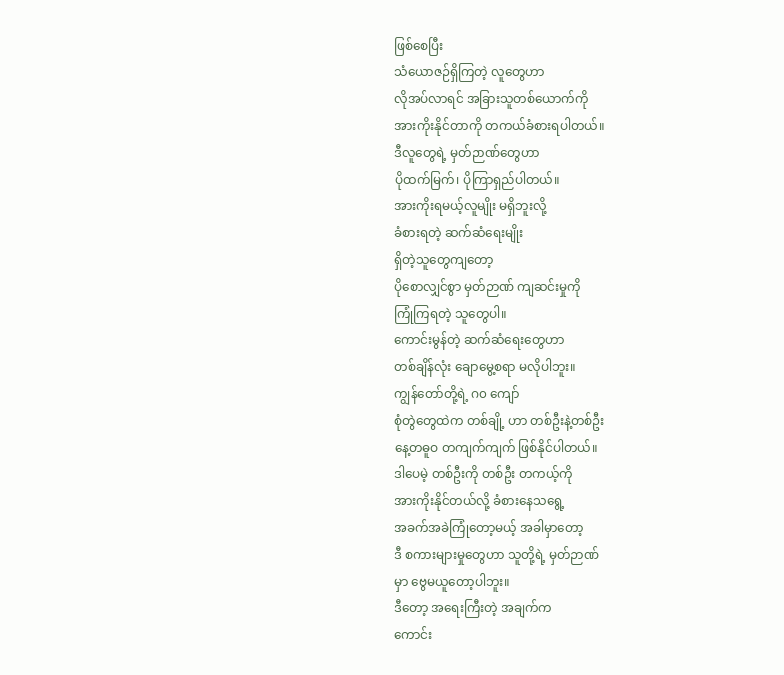ဖြစ်စေပြီး
သံယောဇဉ်ရှိကြတဲ့ လူတွေဟာ
လိုအပ်လာရင် အခြားသူတစ်ယောက်ကို
အားကိုးနိုင်တာကို တကယ်ခံစားရပါတယ်။
ဒီလူတွေရဲ့ မှတ်ဉာဏ်တွေဟာ
ပိုထက်မြက်၊ ပိုကြာရှည်ပါတယ်။
အားကိုးရမယ့်လူမျိုး မရှိဘူးလို့
ခံစားရတဲ့ ဆက်ဆံရေးမျိုး
ရှိတဲ့သူတွေကျတော့
ပိုစောလျှင်စွာ မှတ်ဉာဏ် ကျဆင်းမှုကို
ကြုံကြရတဲ့ သူတွေပါ။
ကောင်းမွန်တဲ့ ဆက်ဆံရေးတွေဟာ
တစ်ချိန်လုံး ချောမွေ့စရာ မလိုပါဘူး။
ကျွန်တော်တို့ရဲ့ ဂ၀ ကျော်
စုံတွဲတွေထဲက တစ်ချို့ ဟာ တစ်ဦးနဲ့တစ်ဦး
နေ့တဓူဝ တကျက်ကျက် ဖြစ်နိုင်ပါတယ်။
ဒါပေမဲ့ တစ်ဦးကို တစ်ဦး တကယ့်ကို
အားကိုးနိုင်တယ်လို့ ခံစားနေသရွေ့
အခက်အခဲကြုံတော့မယ့် အခါမှာတော့
ဒီ စကားများမှုတွေဟာ သူတို့ရဲ့ မှတ်ဉာဏ်
မှာ ဗွေမယူတော့ပါဘူး။
ဒီတော့ အရေးကြီးတဲ့ အချက်က
ကောင်း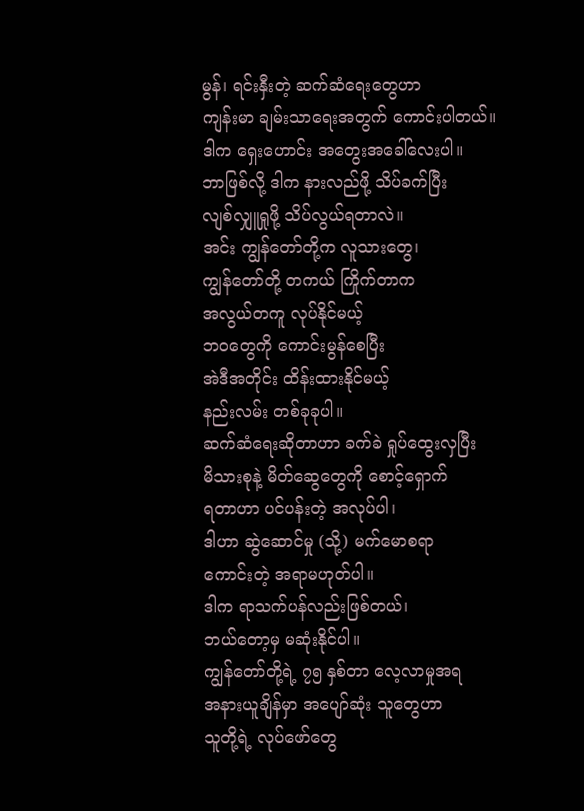မွန်၊ ရင်းနှီးတဲ့ ဆက်ဆံရေးတွေဟာ
ကျန်းမာ ချမ်းသာရေးအတွက် ကောင်းပါတယ်။
ဒါက ရှေးဟောင်း အတွေးအခေါ်လေးပါ။
ဘာဖြစ်လို့ ဒါက နားလည်ဖို့ သိပ်ခက်ပြီး
လျစ်လျှူရှုဖို့ သိပ်လွယ်ရတာလဲ။
အင်း ကျွန်တော်တို့က လူသားတွေ၊
ကျွန်တော်တို့ တကယ် ကြိုက်တာက
အလွယ်တကူ လုပ်နိုင်မယ့်
ဘဝတွေကို ကောင်းမွန်စေပြီး
အဲဒီအတိုင်း ထိန်းထားနိုင်မယ့်
နည်းလမ်း တစ်ခုခုပါ။
ဆက်ဆံရေးဆိုတာဟာ ခက်ခဲ ရှုပ်ထွေးလှပြီး
မိသားစုနဲ့ မိတ်ဆွေတွေကို စောင့်ရှောက်
ရတာဟာ ပင်ပန်းတဲ့ အလုပ်ပါ၊
ဒါဟာ ဆွဲဆောင်မှု (သို့) မက်မောစရာ
ကောင်းတဲ့ အရာမဟုတ်ပါ။
ဒါက ရာသက်ပန်လည်းဖြစ်တယ်၊
ဘယ်တော့မှ မဆုံးနိုင်ပါ။
ကျွန်တော်တို့ရဲ့ ၇၅ နှစ်တာ လေ့လာမှုအရ
အနားယူချိန်မှာ အပျော်ဆုံး သူတွေဟာ
သူတို့ရဲ့ လုပ်ဖော်တွေ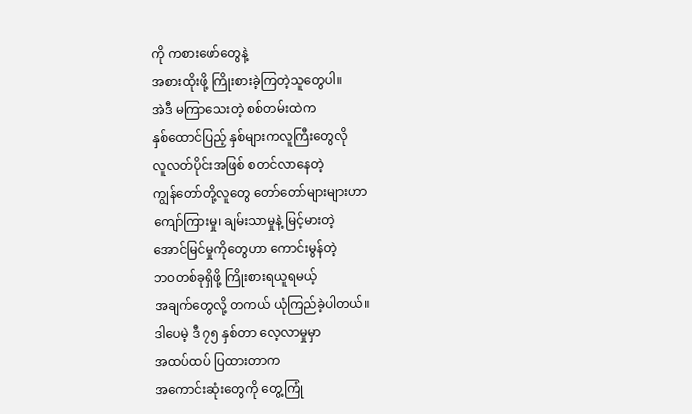ကို ကစားဖော်တွေနဲ့
အစားထိုးဖို့ ကြိုးစားခဲ့ကြတဲ့သူတွေပါ။
အဲဒီ မကြာသေးတဲ့ စစ်တမ်းထဲက
နှစ်ထောင်ပြည့် နှစ်များကလူကြီးတွေလို
လူလတ်ပိုင်းအဖြစ် စတင်လာနေတဲ့
ကျွန်တော်တို့လူတွေ တော်တော်များများဟာ
ကျော်ကြားမှု၊ ချမ်းသာမှုနဲ့ မြင့်မားတဲ့
အောင်မြင်မှုကိုတွေဟာ ကောင်းမွန်တဲ့
ဘဝတစ်ခုရှိဖို့ ကြိုးစားရယူရမယ့်
အချက်တွေလို့ တကယ် ယုံကြည်ခဲ့ပါတယ်။
ဒါပေမဲ့ ဒီ ၇၅ နှစ်တာ လေ့လာမှုမှာ
အထပ်ထပ် ပြထားတာက
အကောင်းဆုံးတွေကို တွေ့ကြုံ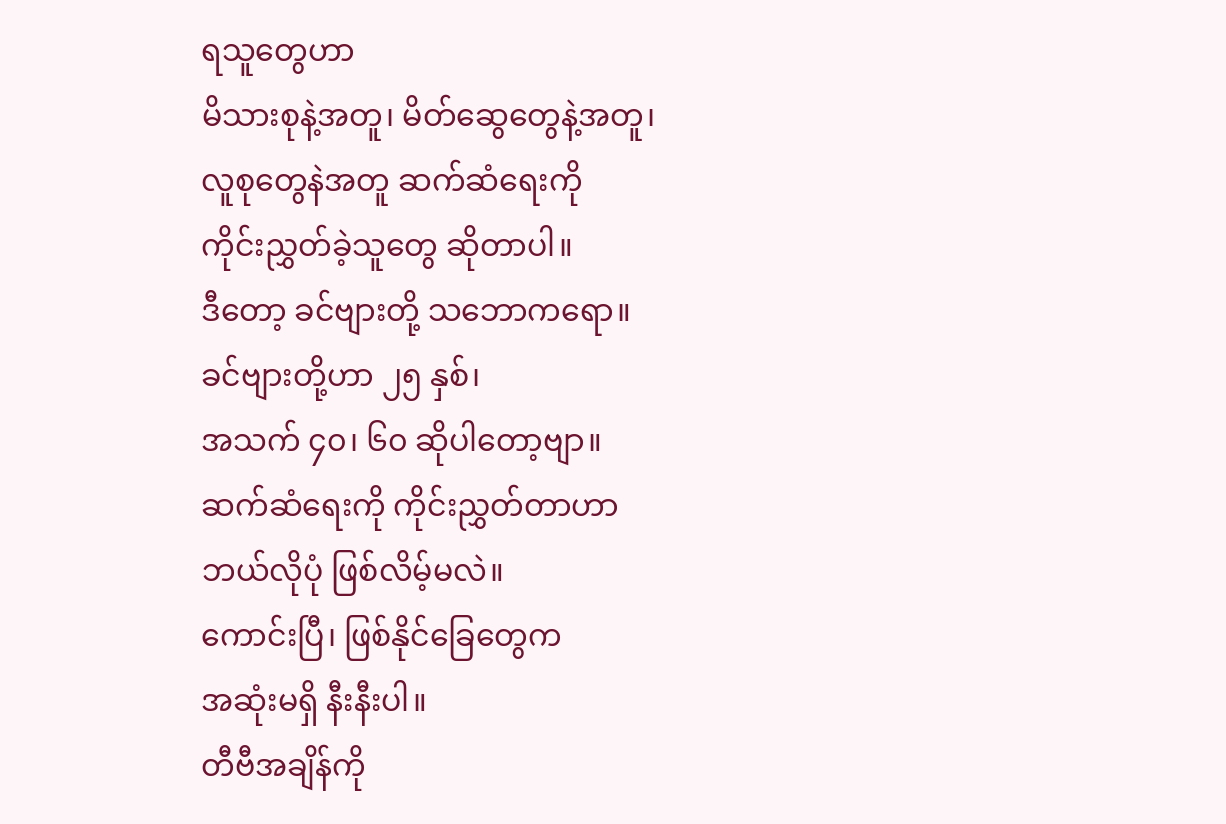ရသူတွေဟာ
မိသားစုနဲ့အတူ၊ မိတ်ဆွေတွေနဲ့အတူ၊
လူစုတွေနဲအတူ ဆက်ဆံရေးကို
ကိုင်းညွှတ်ခဲ့သူတွေ ဆိုတာပါ။
ဒီတော့ ခင်ဗျားတို့ သဘောကရော။
ခင်ဗျားတို့ဟာ ၂၅ နှစ်၊
အသက် ၄၀၊ ၆၀ ဆိုပါတော့ဗျာ။
ဆက်ဆံရေးကို ကိုင်းညွှတ်တာဟာ
ဘယ်လိုပုံ ဖြစ်လိမ့်မလဲ။
ကောင်းပြီ၊ ဖြစ်နိုင်ခြေတွေက
အဆုံးမရှိ နီးနီးပါ။
တီဗီအချိန်ကို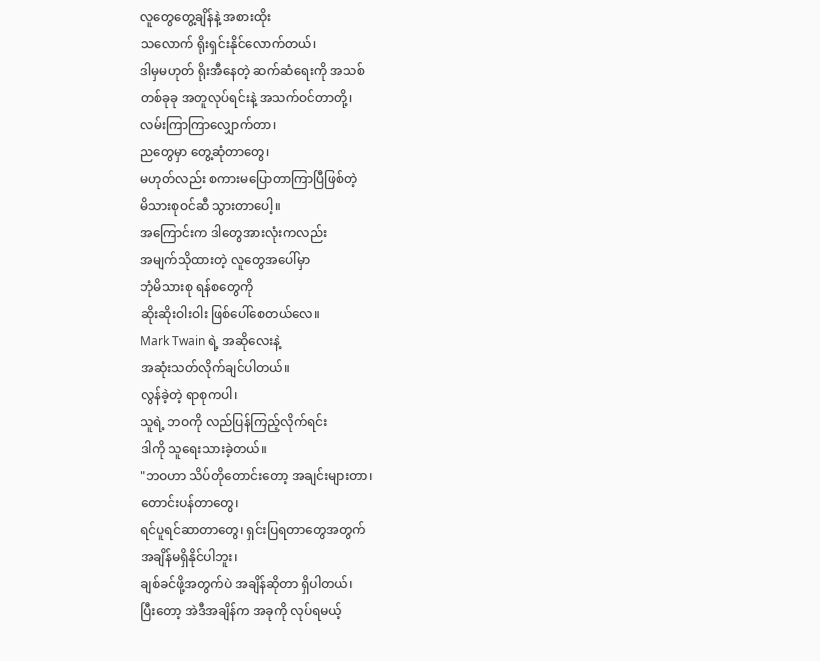လူတွေတွေ့ချိန်နဲ့ အစားထိုး
သလောက် ရိုးရှင်းနိုင်လောက်တယ်၊
ဒါမှမဟုတ် ရိုးအီနေတဲ့ ဆက်ဆံရေးကို အသစ်
တစ်ခုခု အတူလုပ်ရင်းနဲ့ အသက်ဝင်တာတို့၊
လမ်းကြာကြာလျှောက်တာ၊
ညတွေမှာ တွေ့ဆုံတာတွေ၊
မဟုတ်လည်း စကားမပြောတာကြာပြီဖြစ်တဲ့
မိသားစုဝင်ဆီ သွားတာပေါ့။
အကြောင်းက ဒါတွေအားလုံးကလည်း
အမျက်သိုထားတဲ့ လူတွေအပေါ်မှာ
ဘုံမိသားစု ရန်စတွေကို
ဆိုးဆိုးဝါးဝါး ဖြစ်ပေါ်စေတယ်လေ။
Mark Twain ရဲ့ အဆိုလေးနဲ့
အဆုံးသတ်လိုက်ချင်ပါတယ်။
လွန်ခဲ့တဲ့ ရာစုကပါ၊
သူရဲ့ ဘဝကို လည်ပြန်ကြည့်လိုက်ရင်း
ဒါကို သူရေးသားခဲ့တယ်။
"ဘဝဟာ သိပ်တိုတောင်းတော့ အချင်းများတာ၊
တောင်းပန်တာတွေ၊
ရင်ပူရင်ဆာတာတွေ၊ ရှင်းပြရတာတွေအတွက်
အချိန်မရှိနိုင်ပါဘူး၊
ချစ်ခင်ဖို့အတွက်ပဲ အချိန်ဆိုတာ ရှိပါတယ်၊
ပြီးတော့ အဲဒီအချိန်က အခုကို လုပ်ရမယ့်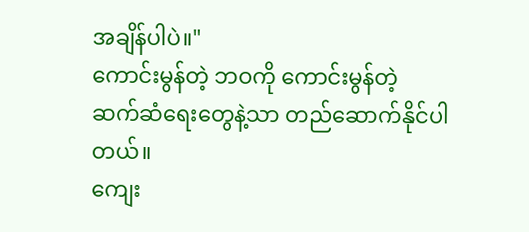အချိန်ပါပဲ။"
ကောင်းမွန်တဲ့ ဘဝကို ကောင်းမွန်တဲ့
ဆက်ဆံရေးတွေနဲ့သာ တည်ဆောက်နိုင်ပါတယ်။
ကျေး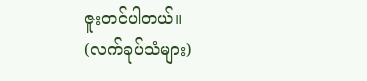ဇူးတင်ပါတယ်။
(လက်ခုပ်သံများ)